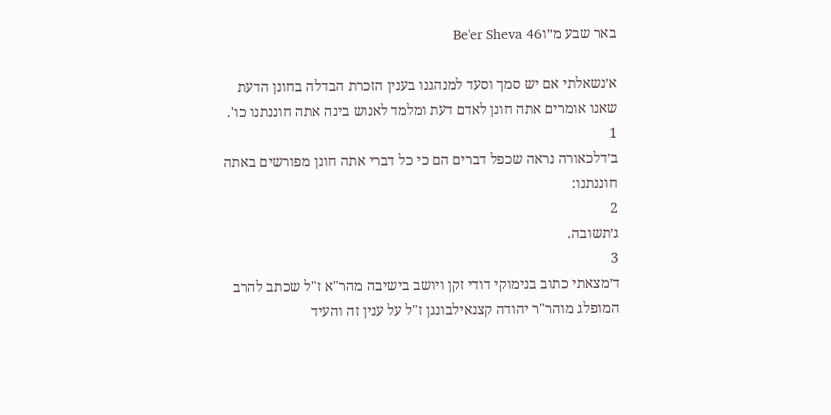באר שבע מ״וBe'er Sheva 46

א׳נשאלתי אם יש סמך וסעד למנהגנו בענין הזכרת הבדלה בחונן הדעת שאנו אומרים אתה חונן לאדם דעת ומלמד לאנוש בינה אתה חוננתנו כו'.
1
ב׳דלכאורה נראה שכפל דברים הם כי כל דברי אתה חונן מפורשים באתה חוננתנו:
2
ג׳תשובה.
3
ד׳מצאתי כתוב בנימוקי דודי זקן ויושב בישיבה מהר"א ז"ל שכתב להרב המופלג מוהר"ר יהודה קצנאילבונגן ז"ל על ענין זה והעיד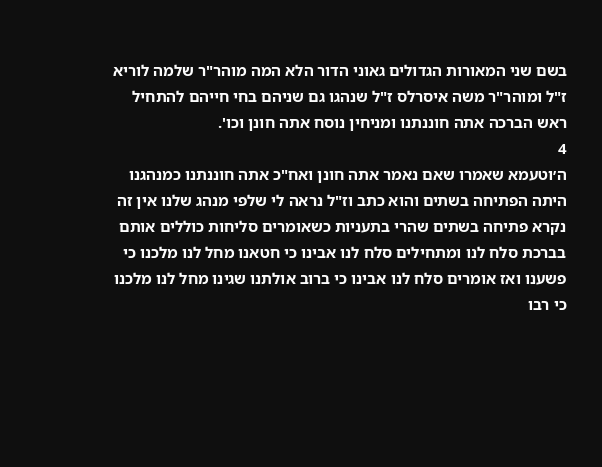בשם שני המאורות הגדולים גאוני הדור הלא המה מוהר"ר שלמה לוריא ז"ל ומוהר"ר משה איסרלס ז"ל שנהגו גם שניהם בחי חייהם להתחיל ראש הברכה אתה חוננתנו ומניחין נוסח אתה חונן וכו'.
4
ה׳וטעמא שאמרו שאם נאמר אתה חונן ואח"כ אתה חוננתנו כמנהגנו היתה הפתיחה בשתים והוא כתב וז"ל נראה לי שלפי מנהג שלנו אין זה נקרא פתיחה בשתים שהרי בתעניות כשאומרים סליחות כוללים אותם בברכת סלח לנו ומתחילים סלח לנו אבינו כי חטאנו מחל לנו מלכנו כי פשענו ואז אומרים סלח לנו אבינו כי ברוב אולתנו שגינו מחל לנו מלכנו כי רבו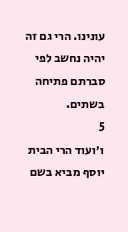עונינו. הרי גם זה יהיה נחשב לפי סברתם פתיחה בשתים.
5
ו׳ועוד הרי הבית יוסף מביא בשם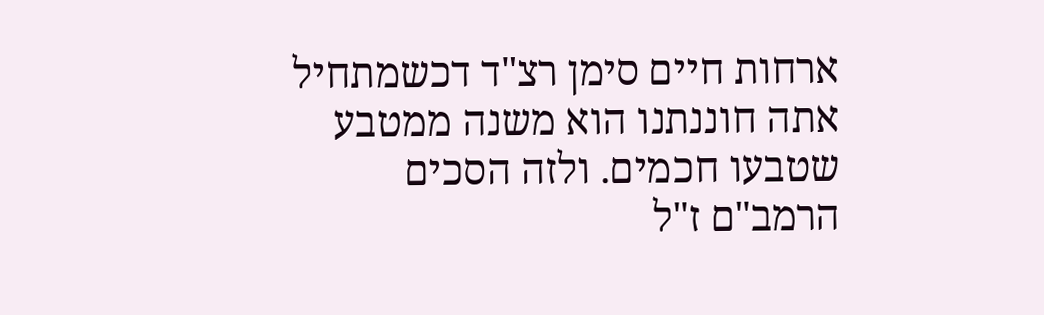ארחות חיים סימן רצ"ד דכשמתחיל אתה חוננתנו הוא משנה ממטבע שטבעו חכמים. ולזה הסכים הרמב"ם ז"ל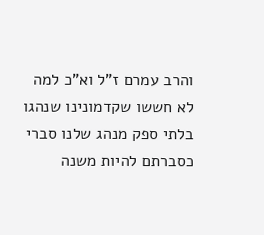והרב עמרם ז"ל וא"כ למה לא חששו שקדמונינו שנהגו בלתי ספק מנהג שלנו סברי כסברתם להיות משנה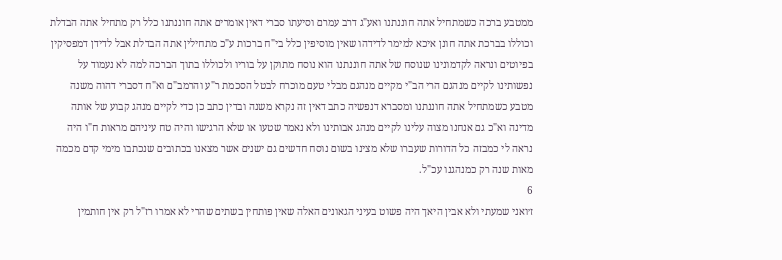ממטבע ברכה כשמתחיל אתה חוננתנו ואע"ג דרב עמרם וסיעתו סברי דאין אומרים אתה חוננתנו כלל רק מתחיל אתה הבדלת וכוללו בברכת אתה חונן איכא למימר לדידהו שאין מוסיפין כלל בי"ח ברכות ע"כ מתחילין אתה הבדלת אבל לדידן דמפסיקין בפיוטים ונראה לקדמונינו שנוסח של אתה חוננתנו הוא נוסח מתוקן על בוריו ולכוללו בתוך הברכה למה לא נעמוד על נפשותינו לקיים מנהגם הרי הב"י מקיים מנהגם מבלי טעם מוכרח לבטל הסכמת ר"ע והרמב"ם וא"ח דסברי דהוה משנה מטבע כשמתחיל אתה חוננתנו ומסברא דנפשיה כתב דאין זה נקרא משנה ובדין כתב כן כדי לקיים מנהג קבוע של אותה מדינה וא"כ גם אנחנו מצוה עלינו לקיים מנהג אבותינו ולא נאמר שטעו או שלא הרגישו והיה טח עיניהם מראות ח"ו היה נראה לי כמבזה כל הדורות שעברו שלא מצינו בשום נוסח חדשים גם ישנים אשר מצאנו בכתובים שנכתבו מימי קדם מכמה מאות שנה רק כמנהגנו עכ"ל.
6
ז׳ואני שמעתי ולא אבין היאך היה פשוט בעיני הגאונים האלה שאין פותחין בשתים שהרי לא אמרו רז"ל רק אין חותמין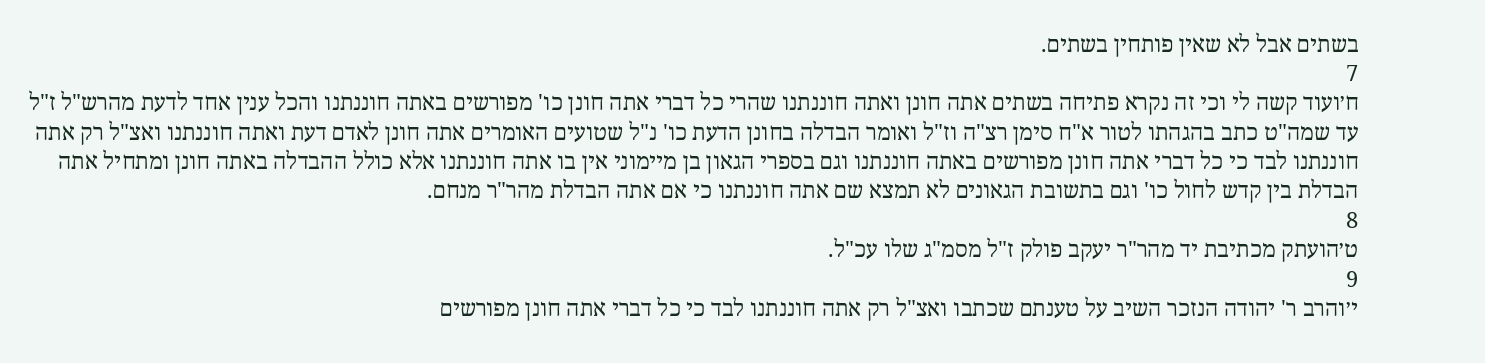בשתים אבל לא שאין פותחין בשתים.
7
ח׳ועוד קשה לי וכי זה נקרא פתיחה בשתים אתה חונן ואתה חוננתנו שהרי כל דברי אתה חונן כו' מפורשים באתה חוננתנו והכל ענין אחד לדעת מהרש"ל ז"ל עד שמה"ט כתב בהגהתו לטור א"ח סימן רצ"ה וז"ל ואומר הבדלה בחונן הדעת כו' נ"ל שטועים האומרים אתה חונן לאדם דעת ואתה חוננתנו ואצ"ל רק אתה חוננתנו לבד כי כל דברי אתה חונן מפורשים באתה חוננתנו וגם בספרי הגאון בן מיימוני אין בו אתה חוננתנו אלא כולל ההבדלה באתה חונן ומתחיל אתה הבדלת בין קדש לחול כו' וגם בתשובת הגאונים לא תמצא שם אתה חוננתנו כי אם אתה הבדלת מהר"ר מנחם.
8
ט׳הועתק מכתיבת יד מהר"ר יעקב פולק ז"ל מסמ"ג שלו עכ"ל.
9
י׳והרב ר' יהודה הנזכר השיב על טענתם שכתבו ואצ"ל רק אתה חוננתנו לבד כי כל דברי אתה חונן מפורשים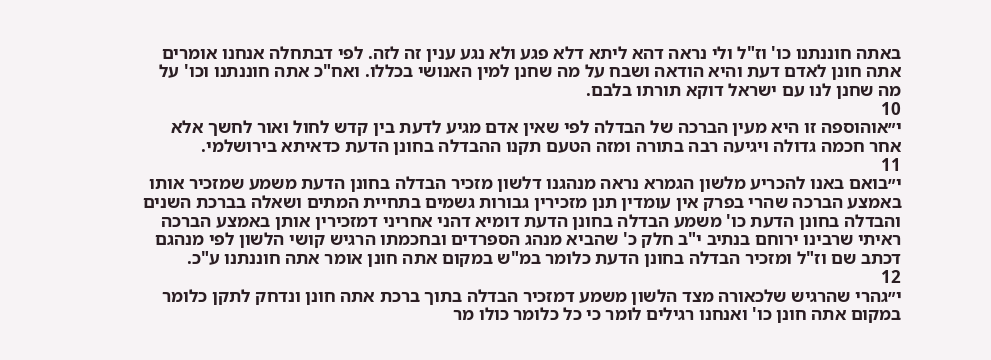באתה חוננתנו כו' וז"ל ולי נראה דהא ליתא דלא פגע ולא נגע ענין זה לזה. לפי דבתחלה אנחנו אומרים אתה חונן לאדם דעת והיא הודאה ושבח על מה שחנן למין האנושי בכללו. ואח"כ אתה חוננתנו וכו' על מה שחנן לנו עם ישראל דוקא תורתו בלבם.
10
י״אוהוספה זו היא מעין הברכה של הבדלה לפי שאין אדם מגיע לדעת בין קדש לחול ואור לחשך אלא אחר חכמה גדולה ויגיעה רבה בתורה ומזה הטעם תקנו ההבדלה בחונן הדעת כדאיתא בירושלמי.
11
י״בואם באנו להכריע מלשון הגמרא נראה מנהגנו דלשון מזכיר הבדלה בחונן הדעת משמע שמזכיר אותו באמצע הברכה שהרי בפרק אין עומדין תנן מזכירין גבורות גשמים בתחיית המתים ושאלה בברכת השנים והבדלה בחונן הדעת כו' משמע הבדלה בחונן הדעת דומיא דהני אחריני דמזכירין אותן באמצע הברכה ראיתי שרבינו ירוחם בנתיב י"ב חלק כ' שהביא מנהג הספרדים ובחכמתו הרגיש קושי הלשון לפי מנהגם דכתב שם וז"ל ומזכיר הבדלה בחונן הדעת כלומר במ"ש במקום אתה חונן אומר אתה חוננתנו ע"כ.
12
י״גהרי שהרגיש שלכאורה מצד הלשון משמע דמזכיר הבדלה בתוך ברכת אתה חונן ונדחק לתקן כלומר במקום אתה חונן כו' ואנחנו רגילים לומר כי כל כלומר כולו מר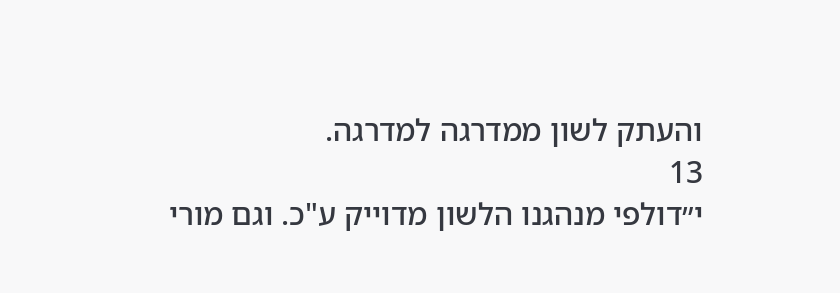והעתק לשון ממדרגה למדרגה.
13
י״דולפי מנהגנו הלשון מדוייק ע"כ. וגם מורי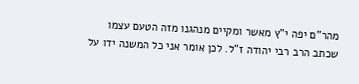מהר"ם יפה י"ץ מאשר ומקיים מנהגנו מזה הטעם עצמו שכתב הרב רבי יהודה ז"ל. לכן אומר אני כל המשנה ידו על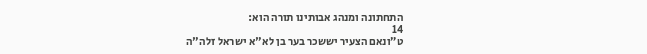התחתונה ומנהג אבותינו תורה הוא:
14
ט״ונאם הצעיר יששכר בער בן לא"א ישראל זלה"ה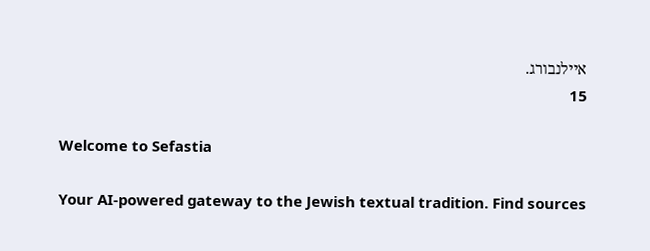איילנבורג.
15

Welcome to Sefastia

Your AI-powered gateway to the Jewish textual tradition. Find sources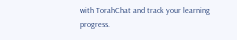with TorahChat and track your learning progress.